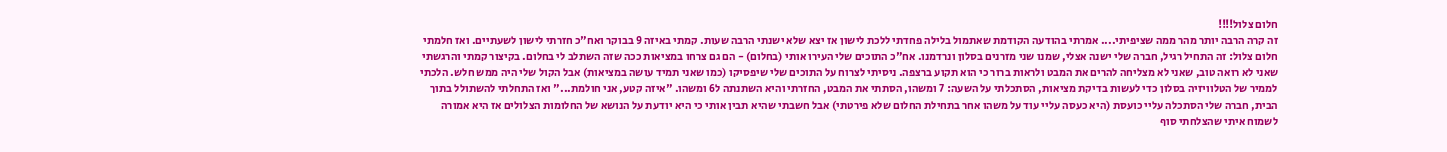חלום צלול!!!!
זה קרה הרבה יותר מהר ממה שציפיתי.... אמרתי בהודעה הקודמת שאתמול בלילה פחדתי ללכת לישון אז יצא שלא ישנתי הרבה שעות. קמתי באיזה 9 בבוקר ואח"כ חזרתי לישון לשעתיים. ואז חלמתי חלום צלול: זה התחיל רגיל, חברה שלי ישנה אצלי, שמנו שני מזרנים בסלון ונרדמנו. אח"כ התוכים שלי העירו אותי (בחלום) - הם גם צרחו במציאות ככה שזה השתלב לי בחלום. בקיצור קמתי והרגשתי שאני לא רואה טוב, שאני לא מצליחה להרים את המבט ולראות ברור כי הוא תקוע ברצפה. ניסיתי לצרוח על התוכים שלי שיפסיקו (כמו שאני תמיד עושה במציאות) אבל הקול שלי היה ממש חלש. הלכתי לממיר של הטלוויזיה בסלון כדי לעשות בדיקת מציאות, הסתכלתי על השעה: 7 ומשהו, הסתתי את המבט, החזרתי והיא השתנתה ל6 ומשהו. "איזה קטע, אני חולמת..." ואז התחלתי להשתולל בתוך הבית, חברה שלי הסתכלה עליי כועסת (היא כעסה עליי עוד על משהו אחר בתחילת החלום שלא פירטתי) אבל חשבתי שהיא תבין אותי כי היא יודעת על הנושא של החלומות הצלולים אז היא אמורה לשמוח איתי שהצלחתי סוף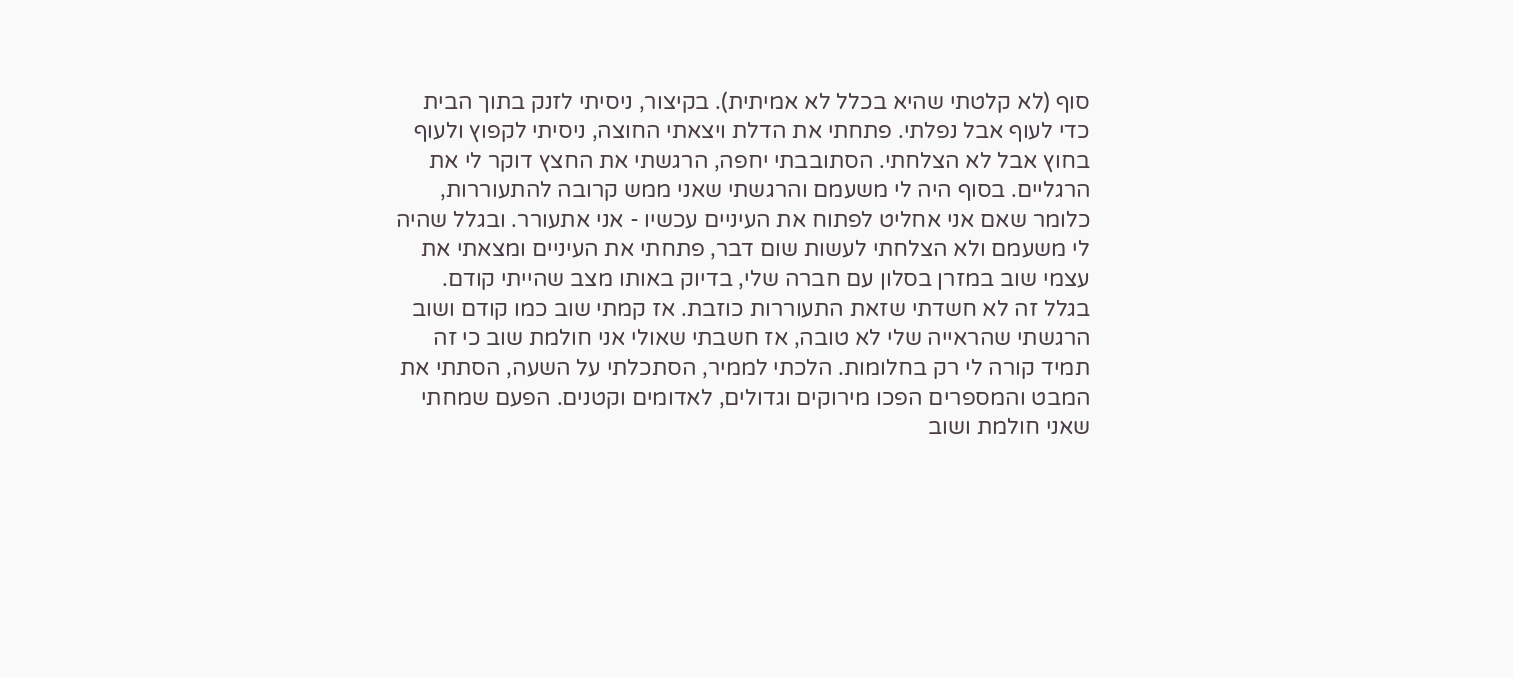סוף (לא קלטתי שהיא בכלל לא אמיתית). בקיצור, ניסיתי לזנק בתוך הבית כדי לעוף אבל נפלתי. פתחתי את הדלת ויצאתי החוצה, ניסיתי לקפוץ ולעוף בחוץ אבל לא הצלחתי. הסתובבתי יחפה, הרגשתי את החצץ דוקר לי את הרגליים. בסוף היה לי משעמם והרגשתי שאני ממש קרובה להתעוררות, כלומר שאם אני אחליט לפתוח את העיניים עכשיו - אני אתעורר. ובגלל שהיה לי משעמם ולא הצלחתי לעשות שום דבר, פתחתי את העיניים ומצאתי את עצמי שוב במזרן בסלון עם חברה שלי, בדיוק באותו מצב שהייתי קודם. בגלל זה לא חשדתי שזאת התעוררות כוזבת. אז קמתי שוב כמו קודם ושוב הרגשתי שהראייה שלי לא טובה, אז חשבתי שאולי אני חולמת שוב כי זה תמיד קורה לי רק בחלומות. הלכתי לממיר, הסתכלתי על השעה, הסתתי את המבט והמספרים הפכו מירוקים וגדולים, לאדומים וקטנים. הפעם שמחתי שאני חולמת ושוב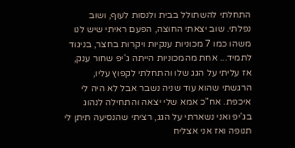התחלתי להשתולל בבית ולנסות לעוף, ושוב נפלתי. שוב יצאתי החוצה, הפעם ראיתי שיש לנו משהו כמו 7 מכוניות ענקיות ויקרות בחצר, בניגוד לתמיד... אחת מהמכוניות הייתה ג'יפ שחור ענק, אז עליתי על הגג שלו והתחלתי לקפוץ עליו, הרגשתי שהוא עוד שניה נשבר אבל לא היה לי איכפת. אח"כ אמא שלי יצאה והתחילה לנהוג בג'יפ ואני נשארתי על הגג, רציתי שהנסיעה תיתן לי תנופה ואז אני אצליח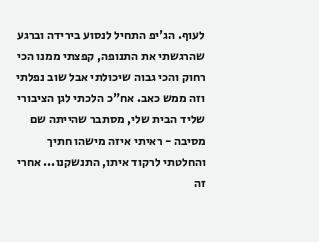לעוף. הג'יפ התחיל לנסוע בירידה וברגע שהרגשתי את התנופה, קפצתי ממנו הכי רחוק והכי גבוה שיכולתי אבל שוב נפלתי וזה ממש כאב. אח"כ הלכתי לגן הציבורי שליד הבית שלי, מסתבר שהייתה שם מסיבה - ראיתי איזה מישהו חתיך והחלטתי לרקוד איתו, התנשקנו... אחרי זה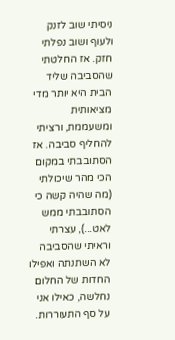ניסיתי שוב לזנק ולעוף ושוב נפלתי חזק. אז החלטתי שהסביבה שליד הבית היא יותר מדי מציאותית ומשעממת, ורציתי להחליף סביבה. אז הסתובבתי במקום הכי מהר שיכולתי (מה שהיה קשה כי הסתובבתי ממש לאט...), עצרתי וראיתי שהסביבה לא השתנתה ואפילו החדות של החלום נחלשה, כאילו אני על סף התעוררות.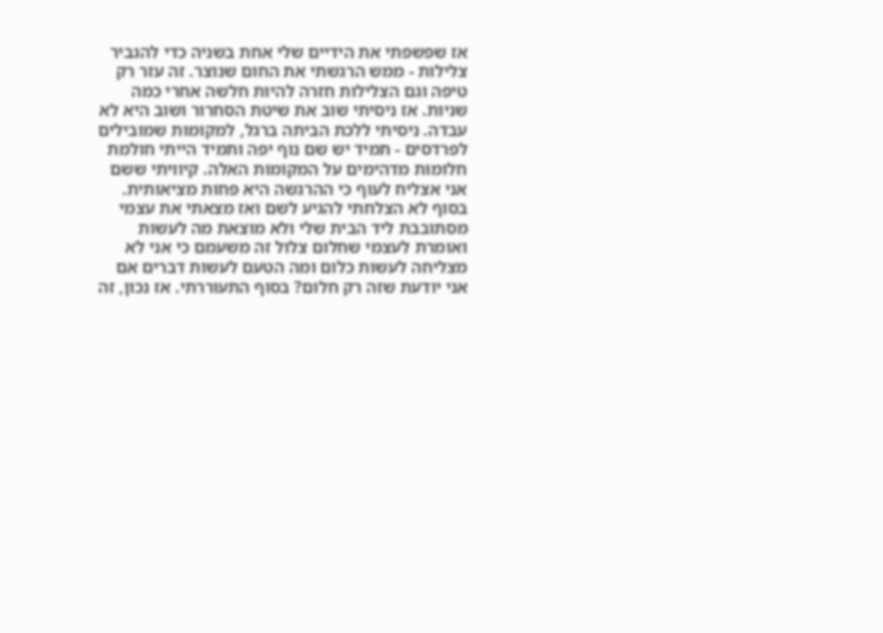אז שפשפתי את הידיים שלי אחת בשניה כדי להגביר צלילות - ממש הרגשתי את החום שנוצר. זה עזר רק טיפה וגם הצלילות חזרה להיות חלשה אחרי כמה שניות. אז ניסיתי שוב את שיטת הסחרור ושוב היא לא עבדה. ניסיתי ללכת הביתה ברגל, למקומות שמובילים לפרדסים - תמיד יש שם נוף יפה ותמיד הייתי חולמת חלומות מדהימים על המקומות האלה. קיוויתי ששם אני אצליח לעוף כי ההרגשה היא פחות מציאותית. בסוף לא הצלחתי להגיע לשם ואז מצאתי את עצמי מסתובבת ליד הבית שלי ולא מוצאת מה לעשות ואומרת לעצמי שחלום צלול זה משעמם כי אני לא מצליחה לעשות כלום ומה הטעם לעשות דברים אם אני יודעת שזה רק חלום? בסוף התעוררתי. אז נכון, זה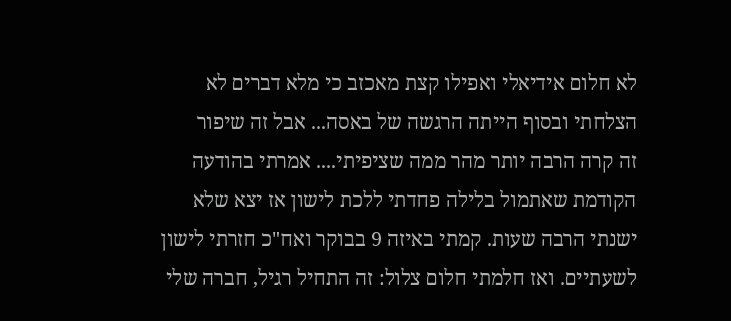לא חלום אידיאלי ואפילו קצת מאכזב כי מלא דברים לא הצלחתי ובסוף הייתה הרגשה של באסה... אבל זה שיפור
זה קרה הרבה יותר מהר ממה שציפיתי.... אמרתי בהודעה הקודמת שאתמול בלילה פחדתי ללכת לישון אז יצא שלא ישנתי הרבה שעות. קמתי באיזה 9 בבוקר ואח"כ חזרתי לישון לשעתיים. ואז חלמתי חלום צלול: זה התחיל רגיל, חברה שלי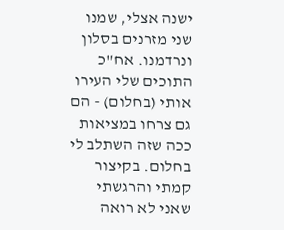ישנה אצלי, שמנו שני מזרנים בסלון ונרדמנו. אח"כ התוכים שלי העירו אותי (בחלום) - הם גם צרחו במציאות ככה שזה השתלב לי בחלום. בקיצור קמתי והרגשתי שאני לא רואה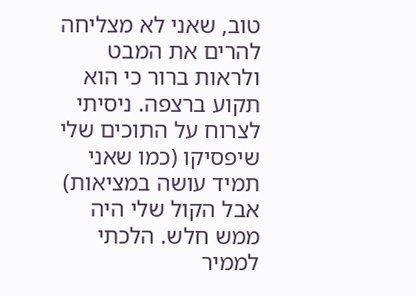טוב, שאני לא מצליחה להרים את המבט ולראות ברור כי הוא תקוע ברצפה. ניסיתי לצרוח על התוכים שלי שיפסיקו (כמו שאני תמיד עושה במציאות) אבל הקול שלי היה ממש חלש. הלכתי לממיר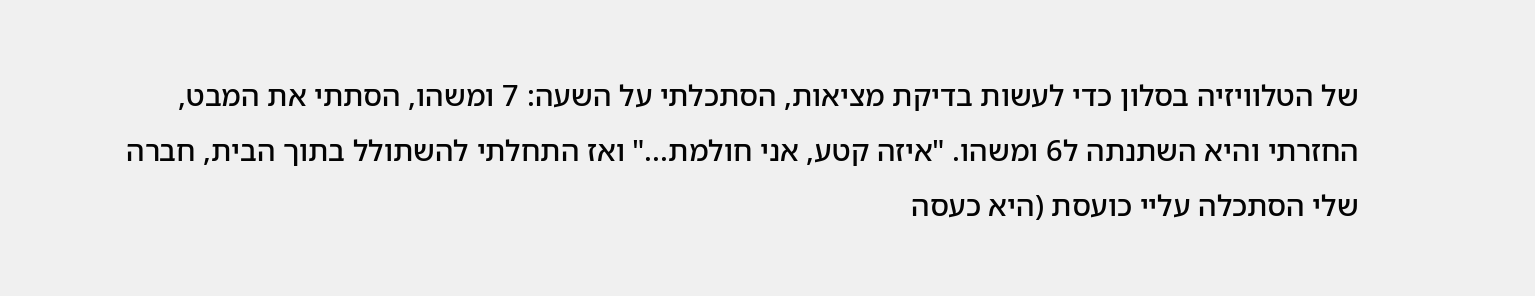של הטלוויזיה בסלון כדי לעשות בדיקת מציאות, הסתכלתי על השעה: 7 ומשהו, הסתתי את המבט, החזרתי והיא השתנתה ל6 ומשהו. "איזה קטע, אני חולמת..." ואז התחלתי להשתולל בתוך הבית, חברה שלי הסתכלה עליי כועסת (היא כעסה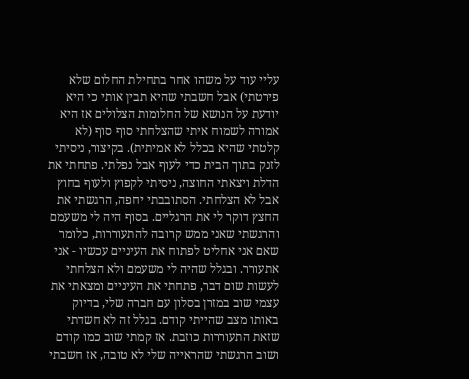עליי עוד על משהו אחר בתחילת החלום שלא פירטתי) אבל חשבתי שהיא תבין אותי כי היא יודעת על הנושא של החלומות הצלולים אז היא אמורה לשמוח איתי שהצלחתי סוף סוף (לא קלטתי שהיא בכלל לא אמיתית). בקיצור, ניסיתי לזנק בתוך הבית כדי לעוף אבל נפלתי. פתחתי את הדלת ויצאתי החוצה, ניסיתי לקפוץ ולעוף בחוץ אבל לא הצלחתי. הסתובבתי יחפה, הרגשתי את החצץ דוקר לי את הרגליים. בסוף היה לי משעמם והרגשתי שאני ממש קרובה להתעוררות, כלומר שאם אני אחליט לפתוח את העיניים עכשיו - אני אתעורר. ובגלל שהיה לי משעמם ולא הצלחתי לעשות שום דבר, פתחתי את העיניים ומצאתי את עצמי שוב במזרן בסלון עם חברה שלי, בדיוק באותו מצב שהייתי קודם. בגלל זה לא חשדתי שזאת התעוררות כוזבת. אז קמתי שוב כמו קודם ושוב הרגשתי שהראייה שלי לא טובה, אז חשבתי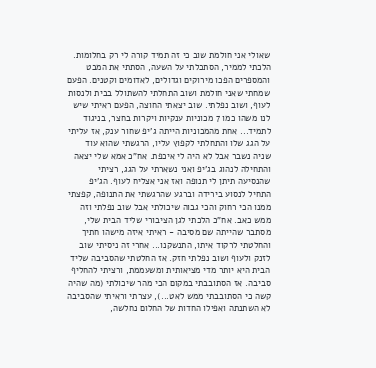שאולי אני חולמת שוב כי זה תמיד קורה לי רק בחלומות. הלכתי לממיר, הסתכלתי על השעה, הסתתי את המבט והמספרים הפכו מירוקים וגדולים, לאדומים וקטנים. הפעם שמחתי שאני חולמת ושוב התחלתי להשתולל בבית ולנסות לעוף, ושוב נפלתי. שוב יצאתי החוצה, הפעם ראיתי שיש לנו משהו כמו 7 מכוניות ענקיות ויקרות בחצר, בניגוד לתמיד... אחת מהמכוניות הייתה ג'יפ שחור ענק, אז עליתי על הגג שלו והתחלתי לקפוץ עליו, הרגשתי שהוא עוד שניה נשבר אבל לא היה לי איכפת. אח"כ אמא שלי יצאה והתחילה לנהוג בג'יפ ואני נשארתי על הגג, רציתי שהנסיעה תיתן לי תנופה ואז אני אצליח לעוף. הג'יפ התחיל לנסוע בירידה וברגע שהרגשתי את התנופה, קפצתי ממנו הכי רחוק והכי גבוה שיכולתי אבל שוב נפלתי וזה ממש כאב. אח"כ הלכתי לגן הציבורי שליד הבית שלי, מסתבר שהייתה שם מסיבה - ראיתי איזה מישהו חתיך והחלטתי לרקוד איתו, התנשקנו... אחרי זה ניסיתי שוב לזנק ולעוף ושוב נפלתי חזק. אז החלטתי שהסביבה שליד הבית היא יותר מדי מציאותית ומשעממת, ורציתי להחליף סביבה. אז הסתובבתי במקום הכי מהר שיכולתי (מה שהיה קשה כי הסתובבתי ממש לאט...), עצרתי וראיתי שהסביבה לא השתנתה ואפילו החדות של החלום נחלשה,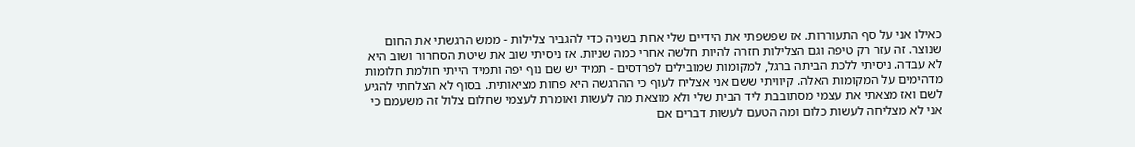כאילו אני על סף התעוררות. אז שפשפתי את הידיים שלי אחת בשניה כדי להגביר צלילות - ממש הרגשתי את החום שנוצר. זה עזר רק טיפה וגם הצלילות חזרה להיות חלשה אחרי כמה שניות. אז ניסיתי שוב את שיטת הסחרור ושוב היא לא עבדה. ניסיתי ללכת הביתה ברגל, למקומות שמובילים לפרדסים - תמיד יש שם נוף יפה ותמיד הייתי חולמת חלומות מדהימים על המקומות האלה. קיוויתי ששם אני אצליח לעוף כי ההרגשה היא פחות מציאותית. בסוף לא הצלחתי להגיע לשם ואז מצאתי את עצמי מסתובבת ליד הבית שלי ולא מוצאת מה לעשות ואומרת לעצמי שחלום צלול זה משעמם כי אני לא מצליחה לעשות כלום ומה הטעם לעשות דברים אם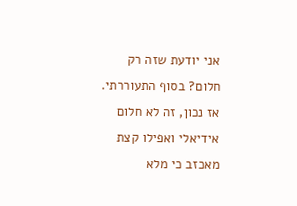אני יודעת שזה רק חלום? בסוף התעוררתי. אז נכון, זה לא חלום אידיאלי ואפילו קצת מאכזב כי מלא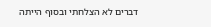דברים לא הצלחתי ובסוף הייתה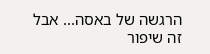הרגשה של באסה... אבל זה שיפור